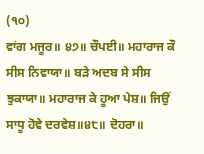(੧੦)
ਵਾਂਗ ਮਜੂਰ॥ ੪੭॥ ਚੌਪਈ॥ ਮਹਾਰਾਜ ਕੌ ਸੀਸ ਨਿਵਾਯਾ॥ ਬੜੇ ਅਦਬ ਸੇ ਸੀਸ ਝੁਕਾਯਾ॥ ਮਹਾਰਾਜ ਕੇ ਹੂਆ ਪੇਸ਼॥ ਜਿਉਂ ਸਾਧੂ ਹੋਵੇ ਦਰਵੇਸ਼॥੪੮॥ ਦੋਹਰਾ॥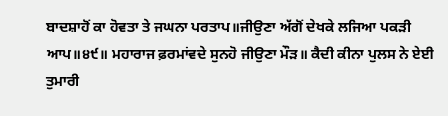ਬਾਦਸ਼ਾਹੋਂ ਕਾ ਹੋਵਤਾ ਤੇ ਜਘਨਾ ਪਰਤਾਪ॥ਜੀਉਣਾ ਅੱਗੋਂ ਦੇਖਕੇ ਲਜਿਆ ਪਕੜੀ ਆਪ॥੪੯॥ ਮਹਾਰਾਜ ਫ਼ਰਮਾਂਵਦੇ ਸੁਨਹੋ ਜੀਉਣਾ ਮੌੜ॥ ਕੈਦੀ ਕੀਨਾ ਪੁਲਸ ਨੇ ਏਈ ਤੁਮਾਰੀ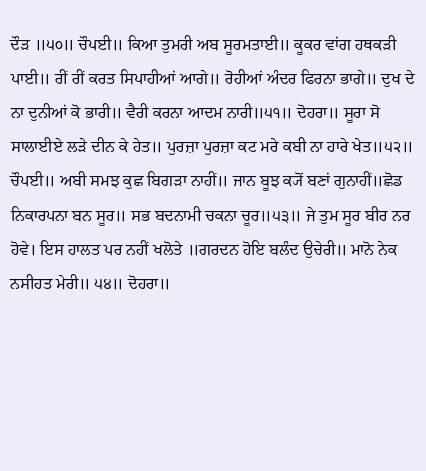ਦੌੜ ॥੫੦॥ ਚੌਪਈ॥ ਕਿਆ ਤੁਮਰੀ ਅਬ ਸੂਰਮਤਾਈ॥ ਕੂਕਰ ਵਾਂਗ ਹਥਕੜੀ ਪਾਈ॥ ਰੀਂ ਰੀਂ ਕਰਤ ਸਿਪਾਹੀਆਂ ਆਗੇ॥ ਰੋਹੀਆਂ ਅੰਦਰ ਫਿਰਨਾ ਭਾਗੇ॥ ਦੁਖ ਦੇ ਨਾ ਦੁਨੀਆਂ ਕੋ ਭਾਰੀ॥ ਵੈਰੀ ਕਰਨਾ ਆਦਮ ਨਾਰੀ॥੫੧॥ ਦੋਹਰਾ॥ ਸੂਰਾ ਸੋ ਸਾਲਾਈਏ ਲੜੇ ਦੀਨ ਕੇ ਹੇਤ॥ ਪੁਰਜ਼ਾ ਪੁਰਜ਼ਾ ਕਟ ਮਰੇ ਕਬੀ ਨਾ ਹਾਰੇ ਖੇਤ॥੫੨॥ ਚੌਪਈ॥ ਅਬੀ ਸਮਝ ਕੁਛ ਬਿਗੜਾ ਨਾਹੀਂ॥ ਜਾਨ ਬੂਝ ਕ੍ਯੋਂ ਬਣਾਂ ਗੁਨਾਹੀਂ॥ਛੋਡ ਨਿਕਾਰਪਨਾ ਬਨ ਸੂਰ॥ ਸਭ ਬਦਨਾਮੀ ਚਕਨਾ ਚੂਰ॥੫੩॥ ਜੇ ਤੁਮ ਸੂਰ ਬੀਰ ਨਰ ਹੋਵੇ। ਇਸ ਹਾਲਤ ਪਰ ਨਹੀਂ ਖਲੋਤੇ ॥ਗਰਦਨ ਹੋਇ ਬਲੰਦ ਉਚੇਰੀ॥ ਮਾਨੋ ਨੇਕ ਨਸੀਹਤ ਮੇਰੀ॥ ੫੪॥ ਦੋਹਰਾ॥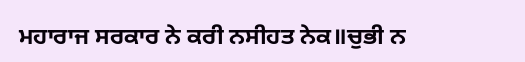ਮਹਾਰਾਜ ਸਰਕਾਰ ਨੇ ਕਰੀ ਨਸੀਹਤ ਨੇਕ॥ਚੁਭੀ ਨ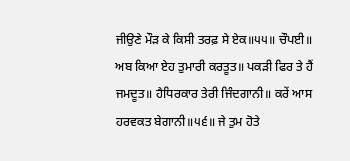ਜੀਉਣੇ ਮੌੜ ਕੇ ਕਿਸੀ ਤਰਫ਼ ਸੇ ਏਕ॥੫੫॥ ਚੌਪਈ॥ ਅਬ ਕਿਆ ਏਹ ਤੁਮਾਰੀ ਕਰਤੂਤ॥ ਪਕੜੀ ਫਿਰ ਤੇ ਹੈਂ ਜਮਦੂਤ॥ ਹੈਧਿਰਕਾਰ ਤੇਰੀ ਜਿੰਦਗਾਨੀ॥ ਕਰੇਂ ਆਸ ਹਰਵਕਤ ਬੇਗਾਨੀ॥੫੬॥ ਜੇ ਤੁਮ ਹੋਤੇ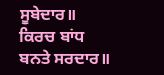ਸੂਬੇਦਾਰ॥ ਕਿਰਚ ਬਾਂਧ ਬਨਤੇ ਸਰਦਾਰ॥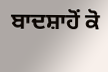ਬਾਦਸ਼ਾਹੋਂ ਕੋ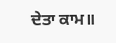ਦੇਤਾ ਕਾਮ॥